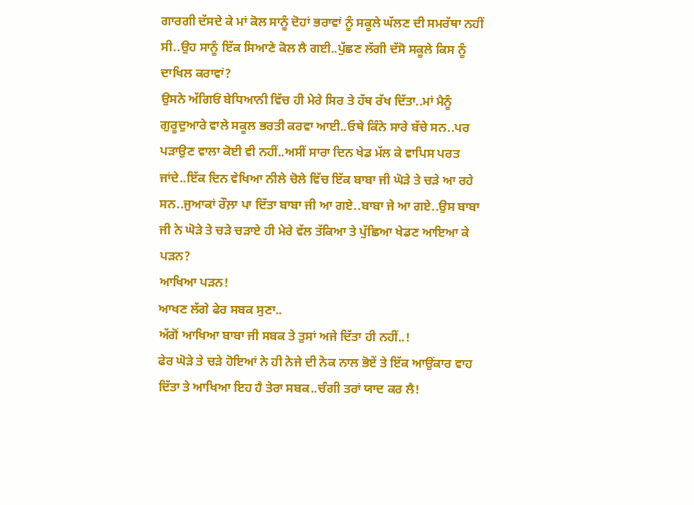ਗਾਰਗੀ ਦੱਸਦੇ ਕੇ ਮਾਂ ਕੋਲ ਸਾਨੂੰ ਦੋਹਾਂ ਭਰਾਵਾਂ ਨੂੰ ਸਕੂਲੇ ਘੱਲਣ ਦੀ ਸਮਰੱਥਾ ਨਹੀਂ ਸੀ..ਉਹ ਸਾਨੂੰ ਇੱਕ ਸਿਆਣੇ ਕੋਲ ਲੈ ਗਈ..ਪੁੱਛਣ ਲੱਗੀ ਦੱਸੋ ਸਕੂਲੇ ਕਿਸ ਨੂੰ ਦਾਖਿਲ ਕਰਾਵਾਂ?
ਉਸਨੇ ਅੱਗਿਓਂ ਬੇਧਿਆਨੀ ਵਿੱਚ ਹੀ ਮੇਰੇ ਸਿਰ ਤੇ ਹੱਥ ਰੱਖ ਦਿੱਤਾ..ਮਾਂ ਮੈਨੂੰ ਗੁਰੂਦੁਆਰੇ ਵਾਲੇ ਸਕੂਲ ਭਰਤੀ ਕਰਵਾ ਆਈ..ਓਥੇ ਕਿੰਨੇ ਸਾਰੇ ਬੱਚੇ ਸਨ..ਪਰ ਪੜਾਉਣ ਵਾਲਾ ਕੋਈ ਵੀ ਨਹੀਂ..ਅਸੀਂ ਸਾਰਾ ਦਿਨ ਖੇਡ ਮੱਲ ਕੇ ਵਾਪਿਸ ਪਰਤ ਜਾਂਦੇ..ਇੱਕ ਦਿਨ ਵੇਖਿਆ ਨੀਲੇ ਚੋਲੇ ਵਿੱਚ ਇੱਕ ਬਾਬਾ ਜੀ ਘੋੜੇ ਤੇ ਚੜੇ ਆ ਰਹੇ ਸਨ..ਜੁਆਕਾਂ ਰੌਲ਼ਾ ਪਾ ਦਿੱਤਾ ਬਾਬਾ ਜੀ ਆ ਗਏ..ਬਾਬਾ ਜੇ ਆ ਗਏ..ਉਸ ਬਾਬਾ ਜੀ ਨੇ ਘੋੜੇ ਤੇ ਚੜੇ ਚੜਾਏ ਹੀ ਮੇਰੇ ਵੱਲ ਤੱਕਿਆ ਤੇ ਪੁੱਛਿਆ ਖੇਡਣ ਆਇਆ ਕੇ ਪੜਨ?
ਆਖਿਆ ਪੜਨ!
ਆਖਣ ਲੱਗੇ ਫੇਰ ਸਬਕ ਸੁਣਾ..
ਅੱਗੋਂ ਆਖਿਆ ਬਾਬਾ ਜੀ ਸਬਕ ਤੇ ਤੁਸਾਂ ਅਜੇ ਦਿੱਤਾ ਹੀ ਨਹੀਂ..!
ਫੇਰ ਘੋੜੇ ਤੇ ਚੜੇ ਹੋਇਆਂ ਨੇ ਹੀ ਨੇਜੇ ਦੀ ਨੋਕ ਨਾਲ ਭੋਏਂ ਤੇ ਇੱਕ ਆਉਂਕਾਰ ਵਾਹ ਦਿੱਤਾ ਤੇ ਆਖਿਆ ਇਹ ਹੈ ਤੇਰਾ ਸਬਕ..ਚੰਗੀ ਤਰਾਂ ਯਾਦ ਕਰ ਲੈ!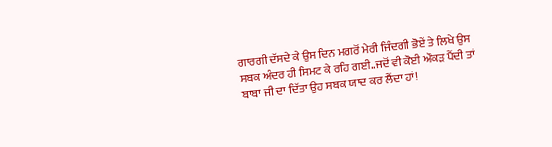ਗਾਰਗੀ ਦੱਸਦੇ ਕੇ ਉਸ ਦਿਨ ਮਗਰੋਂ ਮੇਰੀ ਜਿੰਦਗੀ ਭੋਏਂ ਤੇ ਲਿਖੇ ਉਸ ਸਬਕ ਅੰਦਰ ਹੀ ਸਿਮਟ ਕੇ ਰਹਿ ਗਈ..ਜਦੋਂ ਵੀ ਕੋਈ ਔਕੜ ਪੈਂਦੀ ਤਾਂ ਬਾਬਾ ਜੀ ਦਾ ਦਿੱਤਾ ਉਹ ਸਬਕ ਯਾਦ ਕਰ ਲੈਂਦਾ ਹਾਂ!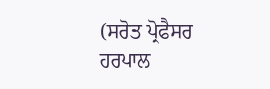(ਸਰੋਤ ਪ੍ਰੋਫੈਸਰ ਹਰਪਾਲ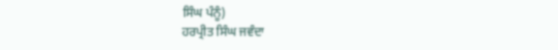ਸਿੰਘ ਪੰਨੂੰ)
ਹਰਪ੍ਰੀਤ ਸਿੰਘ ਜਵੰਦਾ